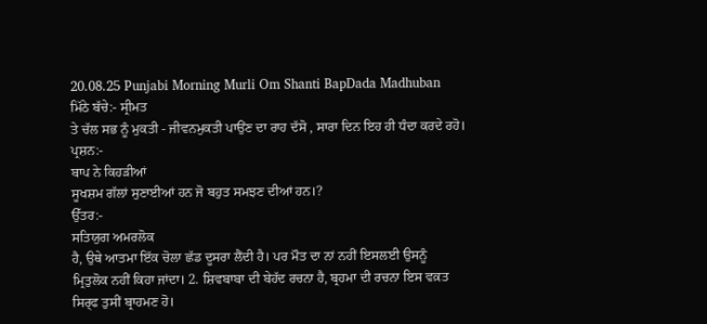20.08.25 Punjabi Morning Murli Om Shanti BapDada Madhuban
ਮਿੱਠੇ ਬੱਚੇ:- ਸ੍ਰੀਮਤ
ਤੇ ਚੱਲ ਸਭ ਨੂੰ ਮੁਕਤੀ - ਜੀਵਨਮੁਕਤੀ ਪਾਉਂਣ ਦਾ ਰਾਹ ਦੱਸੋ , ਸਾਰਾ ਦਿਨ ਇਹ ਹੀ ਧੰਦਾ ਕਰਦੇ ਰਹੋ।
ਪ੍ਰਸ਼ਨ:-
ਬਾਪ ਨੇ ਕਿਹੜੀਆਂ
ਸੂਖਸ਼ਮ ਗੱਲਾਂ ਸੁਣਾਈਆਂ ਹਨ ਜੋ ਬਹੁਤ ਸਮਝਣ ਦੀਆਂ ਹਨ।?
ਉੱਤਰ:-
ਸਤਿਯੁਗ ਅਮਰਲੋਕ
ਹੈ, ਉਥੇ ਆਤਮਾ ਇੱਕ ਚੋਲਾ ਛੱਡ ਦੂਸਰਾ ਲੈਂਦੀ ਹੈ। ਪਰ ਮੌਤ ਦਾ ਨਾਂ ਨਹੀਂ ਇਸਲਈ ਉਸਨੂੰ
ਮ੍ਰਿਤੁਲੋਕ ਨਹੀਂ ਕਿਹਾ ਜਾਂਦਾ। 2. ਸ਼ਿਵਬਾਬਾ ਦੀ ਬੇਹੱਦ ਰਚਨਾ ਹੈ, ਬ੍ਰਹਮਾ ਦੀ ਰਚਨਾ ਇਸ ਵਕ਼ਤ
ਸਿਰ੍ਫ ਤੁਸੀਂ ਬ੍ਰਾਹਮਣ ਹੋ।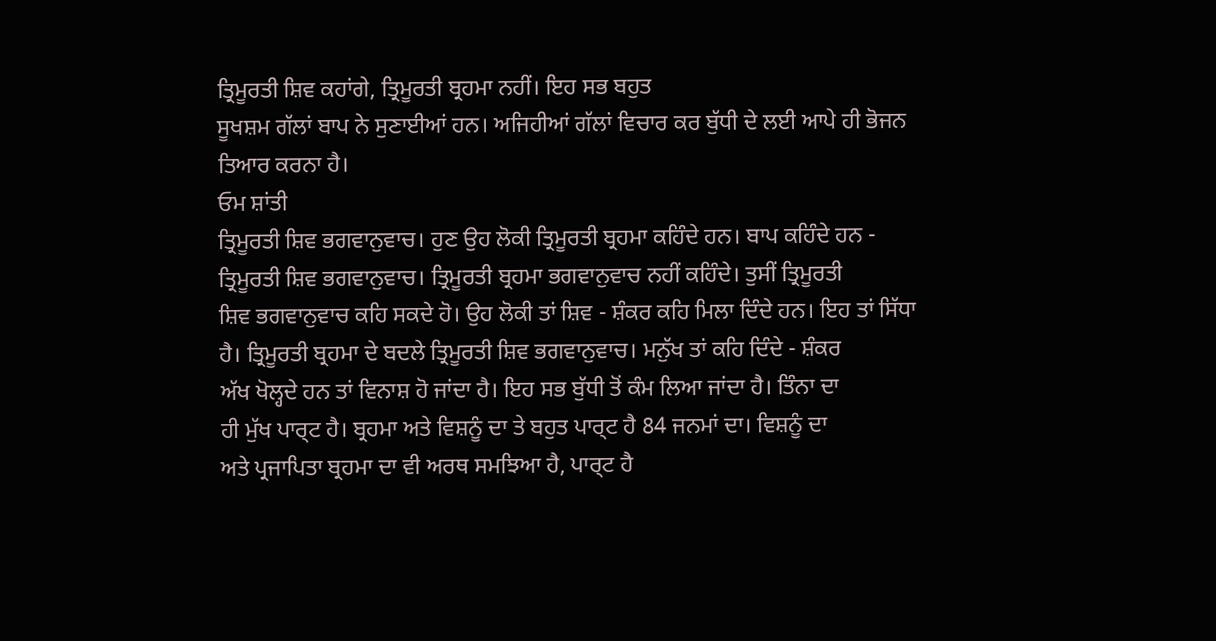ਤ੍ਰਿਮੂਰਤੀ ਸ਼ਿਵ ਕਹਾਂਗੇ, ਤ੍ਰਿਮੂਰਤੀ ਬ੍ਰਹਮਾ ਨਹੀਂ। ਇਹ ਸਭ ਬਹੁਤ
ਸੂਖਸ਼ਮ ਗੱਲਾਂ ਬਾਪ ਨੇ ਸੁਣਾਈਆਂ ਹਨ। ਅਜਿਹੀਆਂ ਗੱਲਾਂ ਵਿਚਾਰ ਕਰ ਬੁੱਧੀ ਦੇ ਲਈ ਆਪੇ ਹੀ ਭੋਜਨ
ਤਿਆਰ ਕਰਨਾ ਹੈ।
ਓਮ ਸ਼ਾਂਤੀ
ਤ੍ਰਿਮੂਰਤੀ ਸ਼ਿਵ ਭਗਵਾਨੁਵਾਚ। ਹੁਣ ਉਹ ਲੋਕੀ ਤ੍ਰਿਮੂਰਤੀ ਬ੍ਰਹਮਾ ਕਹਿੰਦੇ ਹਨ। ਬਾਪ ਕਹਿੰਦੇ ਹਨ -
ਤ੍ਰਿਮੂਰਤੀ ਸ਼ਿਵ ਭਗਵਾਨੁਵਾਚ। ਤ੍ਰਿਮੂਰਤੀ ਬ੍ਰਹਮਾ ਭਗਵਾਨੁਵਾਚ ਨਹੀਂ ਕਹਿੰਦੇ। ਤੁਸੀਂ ਤ੍ਰਿਮੂਰਤੀ
ਸ਼ਿਵ ਭਗਵਾਨੁਵਾਚ ਕਹਿ ਸਕਦੇ ਹੋ। ਉਹ ਲੋਕੀ ਤਾਂ ਸ਼ਿਵ - ਸ਼ੰਕਰ ਕਹਿ ਮਿਲਾ ਦਿੰਦੇ ਹਨ। ਇਹ ਤਾਂ ਸਿੱਧਾ
ਹੈ। ਤ੍ਰਿਮੂਰਤੀ ਬ੍ਰਹਮਾ ਦੇ ਬਦਲੇ ਤ੍ਰਿਮੂਰਤੀ ਸ਼ਿਵ ਭਗਵਾਨੁਵਾਚ। ਮਨੁੱਖ ਤਾਂ ਕਹਿ ਦਿੰਦੇ - ਸ਼ੰਕਰ
ਅੱਖ ਖੋਲ੍ਹਦੇ ਹਨ ਤਾਂ ਵਿਨਾਸ਼ ਹੋ ਜਾਂਦਾ ਹੈ। ਇਹ ਸਭ ਬੁੱਧੀ ਤੋਂ ਕੰਮ ਲਿਆ ਜਾਂਦਾ ਹੈ। ਤਿੰਨਾ ਦਾ
ਹੀ ਮੁੱਖ ਪਾਰ੍ਟ ਹੈ। ਬ੍ਰਹਮਾ ਅਤੇ ਵਿਸ਼ਨੂੰ ਦਾ ਤੇ ਬਹੁਤ ਪਾਰ੍ਟ ਹੈ 84 ਜਨਮਾਂ ਦਾ। ਵਿਸ਼ਨੂੰ ਦਾ
ਅਤੇ ਪ੍ਰਜਾਪਿਤਾ ਬ੍ਰਹਮਾ ਦਾ ਵੀ ਅਰਥ ਸਮਝਿਆ ਹੈ, ਪਾਰ੍ਟ ਹੈ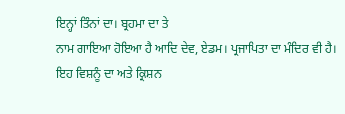ਇਨ੍ਹਾਂ ਤਿੰਨਾਂ ਦਾ। ਬ੍ਰਹਮਾ ਦਾ ਤੇ
ਨਾਮ ਗਾਇਆ ਹੋਇਆ ਹੈ ਆਦਿ ਦੇਵ, ਏਡਮ। ਪ੍ਰਜਾਪਿਤਾ ਦਾ ਮੰਦਿਰ ਵੀ ਹੈ। ਇਹ ਵਿਸ਼ਨੂੰ ਦਾ ਅਤੇ ਕ੍ਰਿਸ਼ਨ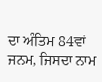ਦਾ ਅੰਤਿਮ 84ਵਾਂ ਜਨਮ, ਜਿਸਦਾ ਨਾਮ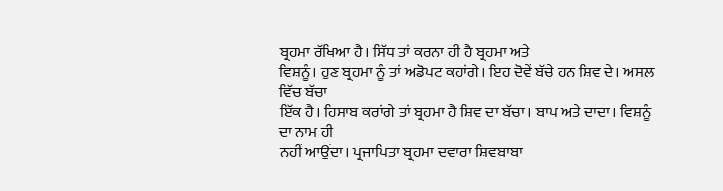ਬ੍ਰਹਮਾ ਰੱਖਿਆ ਹੈ। ਸਿੱਧ ਤਾਂ ਕਰਨਾ ਹੀ ਹੈ ਬ੍ਰਹਮਾ ਅਤੇ
ਵਿਸ਼ਨੂੰ। ਹੁਣ ਬ੍ਰਹਮਾ ਨੂੰ ਤਾਂ ਅਡੋਪਟ ਕਹਾਂਗੇ। ਇਹ ਦੋਵੇਂ ਬੱਚੇ ਹਨ ਸ਼ਿਵ ਦੇ। ਅਸਲ ਵਿੱਚ ਬੱਚਾ
ਇੱਕ ਹੈ। ਹਿਸਾਬ ਕਰਾਂਗੇ ਤਾਂ ਬ੍ਰਹਮਾ ਹੈ ਸ਼ਿਵ ਦਾ ਬੱਚਾ। ਬਾਪ ਅਤੇ ਦਾਦਾ। ਵਿਸ਼ਨੂੰ ਦਾ ਨਾਮ ਹੀ
ਨਹੀਂ ਆਉਂਦਾ। ਪ੍ਰਜਾਪਿਤਾ ਬ੍ਰਹਮਾ ਦਵਾਰਾ ਸ਼ਿਵਬਾਬਾ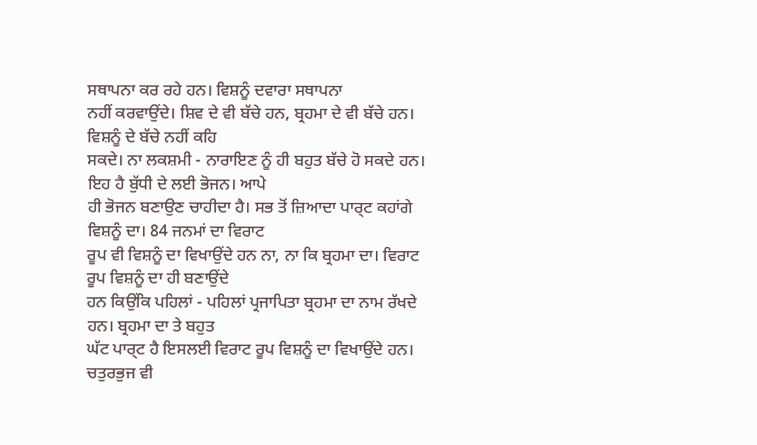ਸਥਾਪਨਾ ਕਰ ਰਹੇ ਹਨ। ਵਿਸ਼ਨੂੰ ਦਵਾਰਾ ਸਥਾਪਨਾ
ਨਹੀਂ ਕਰਵਾਉਂਦੇ। ਸ਼ਿਵ ਦੇ ਵੀ ਬੱਚੇ ਹਨ, ਬ੍ਰਹਮਾ ਦੇ ਵੀ ਬੱਚੇ ਹਨ। ਵਿਸ਼ਨੂੰ ਦੇ ਬੱਚੇ ਨਹੀਂ ਕਹਿ
ਸਕਦੇ। ਨਾ ਲਕਸ਼ਮੀ - ਨਾਰਾਇਣ ਨੂੰ ਹੀ ਬਹੁਤ ਬੱਚੇ ਹੋ ਸਕਦੇ ਹਨ। ਇਹ ਹੈ ਬੁੱਧੀ ਦੇ ਲਈ ਭੋਜਨ। ਆਪੇ
ਹੀ ਭੋਜਨ ਬਣਾਉਣ ਚਾਹੀਦਾ ਹੈ। ਸਭ ਤੋਂ ਜ਼ਿਆਦਾ ਪਾਰ੍ਟ ਕਹਾਂਗੇ ਵਿਸ਼ਨੂੰ ਦਾ। 84 ਜਨਮਾਂ ਦਾ ਵਿਰਾਟ
ਰੂਪ ਵੀ ਵਿਸ਼ਨੂੰ ਦਾ ਵਿਖਾਉਂਦੇ ਹਨ ਨਾ, ਨਾ ਕਿ ਬ੍ਰਹਮਾ ਦਾ। ਵਿਰਾਟ ਰੂਪ ਵਿਸ਼ਨੂੰ ਦਾ ਹੀ ਬਣਾਉਂਦੇ
ਹਨ ਕਿਉਂਕਿ ਪਹਿਲਾਂ - ਪਹਿਲਾਂ ਪ੍ਰਜਾਪਿਤਾ ਬ੍ਰਹਮਾ ਦਾ ਨਾਮ ਰੱਖਦੇ ਹਨ। ਬ੍ਰਹਮਾ ਦਾ ਤੇ ਬਹੁਤ
ਘੱਟ ਪਾਰ੍ਟ ਹੈ ਇਸਲਈ ਵਿਰਾਟ ਰੂਪ ਵਿਸ਼ਨੂੰ ਦਾ ਵਿਖਾਉਂਦੇ ਹਨ। ਚਤੁਰਭੁਜ ਵੀ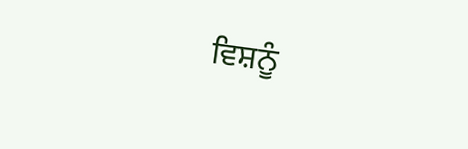ਵਿਸ਼ਨੂੰ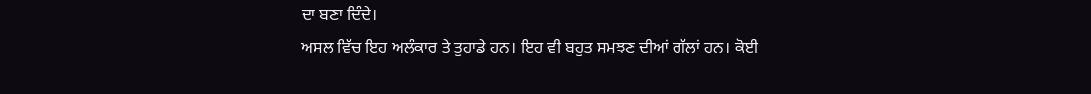ਦਾ ਬਣਾ ਦਿੰਦੇ।
ਅਸਲ ਵਿੱਚ ਇਹ ਅਲੰਕਾਰ ਤੇ ਤੁਹਾਡੇ ਹਨ। ਇਹ ਵੀ ਬਹੁਤ ਸਮਝਣ ਦੀਆਂ ਗੱਲਾਂ ਹਨ। ਕੋਈ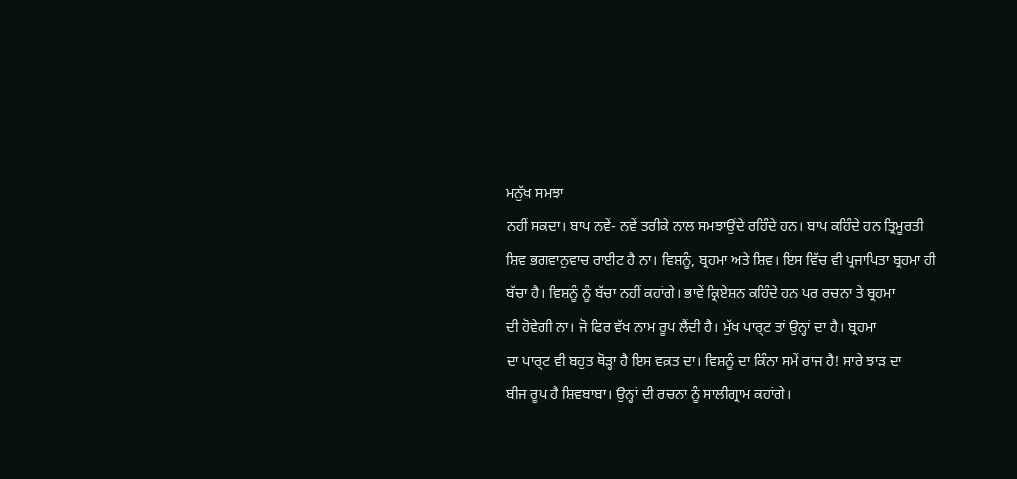ਮਨੁੱਖ ਸਮਝਾ
ਨਹੀਂ ਸਕਦਾ। ਬਾਪ ਨਵੇਂ- ਨਵੇਂ ਤਰੀਕੇ ਨਾਲ ਸਮਝਾਉਂਦੇ ਰਹਿੰਦੇ ਹਨ। ਬਾਪ ਕਹਿੰਦੇ ਹਨ ਤ੍ਰਿਮੂਰਤੀ
ਸ਼ਿਵ ਭਗਵਾਨੁਵਾਚ ਰਾਈਟ ਹੈ ਨਾ। ਵਿਸ਼ਨੂੰ, ਬ੍ਰਹਮਾ ਅਤੇ ਸ਼ਿਵ। ਇਸ ਵਿੱਚ ਵੀ ਪ੍ਰਜਾਪਿਤਾ ਬ੍ਰਹਮਾ ਹੀ
ਬੱਚਾ ਹੈ। ਵਿਸ਼ਨੂੰ ਨੂੰ ਬੱਚਾ ਨਹੀਂ ਕਹਾਂਗੇ। ਭਾਵੇਂ ਕ੍ਰਿਏਸ਼ਨ ਕਹਿੰਦੇ ਹਨ ਪਰ ਰਚਨਾ ਤੇ ਬ੍ਰਹਮਾ
ਦੀ ਹੋਵੇਗੀ ਨਾ। ਜੋ ਫਿਰ ਵੱਖ ਨਾਮ ਰੂਪ ਲੈਂਦੀ ਹੈ। ਮੁੱਖ ਪਾਰ੍ਟ ਤਾਂ ਉਨ੍ਹਾਂ ਦਾ ਹੈ। ਬ੍ਰਹਮਾ
ਦਾ ਪਾਰ੍ਟ ਵੀ ਬਹੁਤ ਥੋੜ੍ਹਾ ਹੈ ਇਸ ਵਕ਼ਤ ਦਾ। ਵਿਸ਼ਨੂੰ ਦਾ ਕਿੰਨਾ ਸਮੇਂ ਰਾਜ ਹੈ! ਸਾਰੇ ਝਾੜ ਦਾ
ਬੀਜ ਰੂਪ ਹੈ ਸ਼ਿਵਬਾਬਾ। ਉਨ੍ਹਾਂ ਦੀ ਰਚਨਾ ਨੂੰ ਸਾਲੀਗ੍ਰਾਮ ਕਹਾਂਗੇ।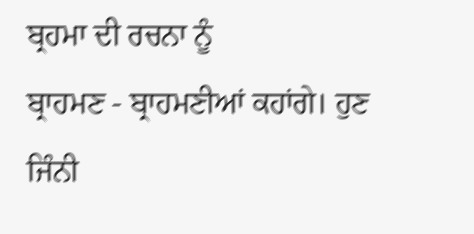ਬ੍ਰਹਮਾ ਦੀ ਰਚਨਾ ਨੂੰ
ਬ੍ਰਾਹਮਣ - ਬ੍ਰਾਹਮਣੀਆਂ ਕਹਾਂਗੇ। ਹੁਣ ਜਿੰਨੀ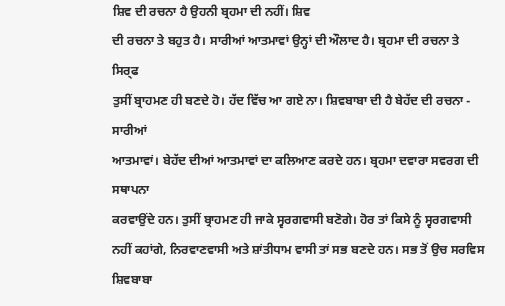ਸ਼ਿਵ ਦੀ ਰਚਨਾ ਹੈ ਉਹਨੀ ਬ੍ਰਹਮਾ ਦੀ ਨਹੀਂ। ਸ਼ਿਵ
ਦੀ ਰਚਨਾ ਤੇ ਬਹੁਤ ਹੈ। ਸਾਰੀਆਂ ਆਤਮਾਵਾਂ ਉਨ੍ਹਾਂ ਦੀ ਔਲਾਦ ਹੈ। ਬ੍ਰਹਮਾ ਦੀ ਰਚਨਾ ਤੇ ਸਿਰ੍ਫ
ਤੁਸੀਂ ਬ੍ਰਾਹਮਣ ਹੀ ਬਣਦੇ ਹੋ। ਹੱਦ ਵਿੱਚ ਆ ਗਏ ਨਾ। ਸ਼ਿਵਬਾਬਾ ਦੀ ਹੈ ਬੇਹੱਦ ਦੀ ਰਚਨਾ - ਸਾਰੀਆਂ
ਆਤਮਾਵਾਂ। ਬੇਹੱਦ ਦੀਆਂ ਆਤਮਾਵਾਂ ਦਾ ਕਲਿਆਣ ਕਰਦੇ ਹਨ। ਬ੍ਰਹਮਾ ਦਵਾਰਾ ਸਵਰਗ ਦੀ ਸਥਾਪਨਾ
ਕਰਵਾਉਂਦੇ ਹਨ। ਤੁਸੀਂ ਬ੍ਰਾਹਮਣ ਹੀ ਜਾਕੇ ਸ੍ਵਰਗਵਾਸੀ ਬਣੋਗੇ। ਹੋਰ ਤਾਂ ਕਿਸੇ ਨੂੰ ਸ੍ਵਰਗਵਾਸੀ
ਨਹੀਂ ਕਹਾਂਗੇ, ਨਿਰਵਾਣਵਾਸੀ ਅਤੇ ਸ਼ਾਂਤੀਧਾਮ ਵਾਸੀ ਤਾਂ ਸਭ ਬਣਦੇ ਹਨ। ਸਭ ਤੋਂ ਉਚ ਸਰਵਿਸ ਸ਼ਿਵਬਾਬਾ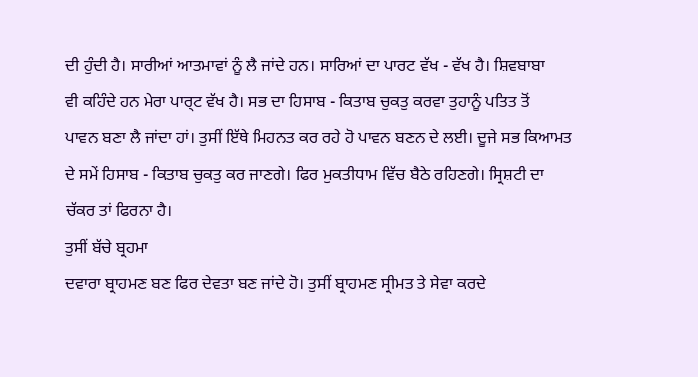ਦੀ ਹੁੰਦੀ ਹੈ। ਸਾਰੀਆਂ ਆਤਮਾਵਾਂ ਨੂੰ ਲੈ ਜਾਂਦੇ ਹਨ। ਸਾਰਿਆਂ ਦਾ ਪਾਰਟ ਵੱਖ - ਵੱਖ ਹੈ। ਸ਼ਿਵਬਾਬਾ
ਵੀ ਕਹਿੰਦੇ ਹਨ ਮੇਰਾ ਪਾਰ੍ਟ ਵੱਖ ਹੈ। ਸਭ ਦਾ ਹਿਸਾਬ - ਕਿਤਾਬ ਚੁਕਤੁ ਕਰਵਾ ਤੁਹਾਨੂੰ ਪਤਿਤ ਤੋਂ
ਪਾਵਨ ਬਣਾ ਲੈ ਜਾਂਦਾ ਹਾਂ। ਤੁਸੀਂ ਇੱਥੇ ਮਿਹਨਤ ਕਰ ਰਹੇ ਹੋ ਪਾਵਨ ਬਣਨ ਦੇ ਲਈ। ਦੂਜੇ ਸਭ ਕਿਆਮਤ
ਦੇ ਸਮੇਂ ਹਿਸਾਬ - ਕਿਤਾਬ ਚੁਕਤੁ ਕਰ ਜਾਣਗੇ। ਫਿਰ ਮੁਕਤੀਧਾਮ ਵਿੱਚ ਬੈਠੇ ਰਹਿਣਗੇ। ਸ੍ਰਿਸ਼ਟੀ ਦਾ
ਚੱਕਰ ਤਾਂ ਫਿਰਨਾ ਹੈ।
ਤੁਸੀਂ ਬੱਚੇ ਬ੍ਰਹਮਾ
ਦਵਾਰਾ ਬ੍ਰਾਹਮਣ ਬਣ ਫਿਰ ਦੇਵਤਾ ਬਣ ਜਾਂਦੇ ਹੋ। ਤੁਸੀਂ ਬ੍ਰਾਹਮਣ ਸ੍ਰੀਮਤ ਤੇ ਸੇਵਾ ਕਰਦੇ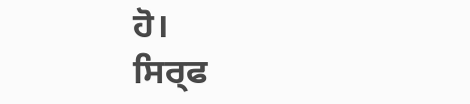ਹੋ।
ਸਿਰ੍ਫ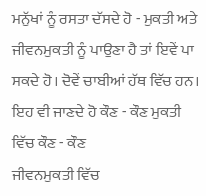ਮਨੁੱਖਾਂ ਨੂੰ ਰਸਤਾ ਦੱਸਦੇ ਹੋ - ਮੁਕਤੀ ਅਤੇ ਜੀਵਨਮੁਕਤੀ ਨੂੰ ਪਾਉਣਾ ਹੈ ਤਾਂ ਇਵੇਂ ਪਾ
ਸਕਦੇ ਹੋ। ਦੋਵੇਂ ਚਾਬੀਆਂ ਹੱਥ ਵਿੱਚ ਹਨ। ਇਹ ਵੀ ਜਾਣਦੇ ਹੋ ਕੌਣ - ਕੌਣ ਮੁਕਤੀ ਵਿੱਚ ਕੌਣ - ਕੌਣ
ਜੀਵਨਮੁਕਤੀ ਵਿੱਚ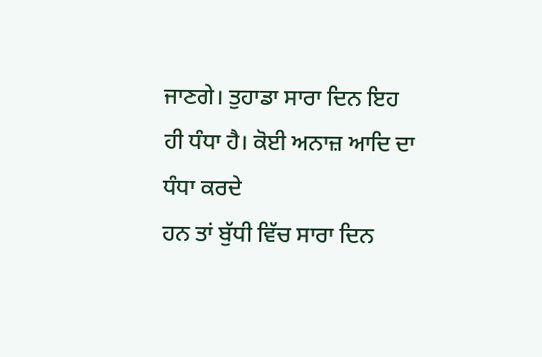ਜਾਣਗੇ। ਤੁਹਾਡਾ ਸਾਰਾ ਦਿਨ ਇਹ ਹੀ ਧੰਧਾ ਹੈ। ਕੋਈ ਅਨਾਜ਼ ਆਦਿ ਦਾ ਧੰਧਾ ਕਰਦੇ
ਹਨ ਤਾਂ ਬੁੱਧੀ ਵਿੱਚ ਸਾਰਾ ਦਿਨ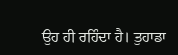ਉਹ ਹੀ ਰਹਿੰਦਾ ਹੈ। ਤੁਹਾਡਾ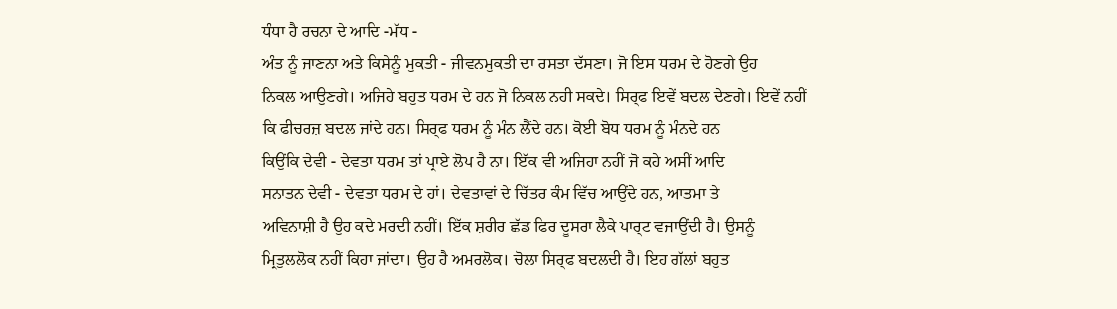ਧੰਧਾ ਹੈ ਰਚਨਾ ਦੇ ਆਦਿ -ਮੱਧ -
ਅੰਤ ਨੂੰ ਜਾਣਨਾ ਅਤੇ ਕਿਸੇਨੂੰ ਮੁਕਤੀ - ਜੀਵਨਮੁਕਤੀ ਦਾ ਰਸਤਾ ਦੱਸਣਾ। ਜੋ ਇਸ ਧਰਮ ਦੇ ਹੋਣਗੇ ਉਹ
ਨਿਕਲ ਆਉਣਗੇ। ਅਜਿਹੇ ਬਹੁਤ ਧਰਮ ਦੇ ਹਨ ਜੋ ਨਿਕਲ ਨਹੀ ਸਕਦੇ। ਸਿਰ੍ਫ ਇਵੇਂ ਬਦਲ ਦੇਣਗੇ। ਇਵੇਂ ਨਹੀਂ
ਕਿ ਫੀਚਰਜ਼ ਬਦਲ ਜਾਂਦੇ ਹਨ। ਸਿਰ੍ਫ ਧਰਮ ਨੂੰ ਮੰਨ ਲੈਂਦੇ ਹਨ। ਕੋਈ ਬੋਧ ਧਰਮ ਨੂੰ ਮੰਨਦੇ ਹਨ
ਕਿਉਂਕਿ ਦੇਵੀ - ਦੇਵਤਾ ਧਰਮ ਤਾਂ ਪ੍ਰਾਏ ਲੋਪ ਹੈ ਨਾ। ਇੱਕ ਵੀ ਅਜਿਹਾ ਨਹੀਂ ਜੋ ਕਹੇ ਅਸੀਂ ਆਦਿ
ਸਨਾਤਨ ਦੇਵੀ - ਦੇਵਤਾ ਧਰਮ ਦੇ ਹਾਂ। ਦੇਵਤਾਵਾਂ ਦੇ ਚਿੱਤਰ ਕੰਮ ਵਿੱਚ ਆਉਂਦੇ ਹਨ, ਆਤਮਾ ਤੇ
ਅਵਿਨਾਸ਼ੀ ਹੈ ਉਹ ਕਦੇ ਮਰਦੀ ਨਹੀਂ। ਇੱਕ ਸ਼ਰੀਰ ਛੱਡ ਫਿਰ ਦੂਸਰਾ ਲੈਕੇ ਪਾਰ੍ਟ ਵਜਾਉਂਦੀ ਹੈ। ਉਸਨੂੰ
ਮ੍ਰਿਤੁਲਲੋਕ ਨਹੀਂ ਕਿਹਾ ਜਾਂਦਾ। ਉਹ ਹੈ ਅਮਰਲੋਕ। ਚੋਲਾ ਸਿਰ੍ਫ ਬਦਲਦੀ ਹੈ। ਇਹ ਗੱਲਾਂ ਬਹੁਤ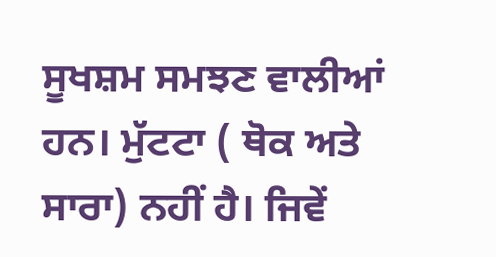ਸੂਖਸ਼ਮ ਸਮਝਣ ਵਾਲੀਆਂ ਹਨ। ਮੁੱਟਟਾ ( ਥੋਕ ਅਤੇ ਸਾਰਾ) ਨਹੀਂ ਹੈ। ਜਿਵੇਂ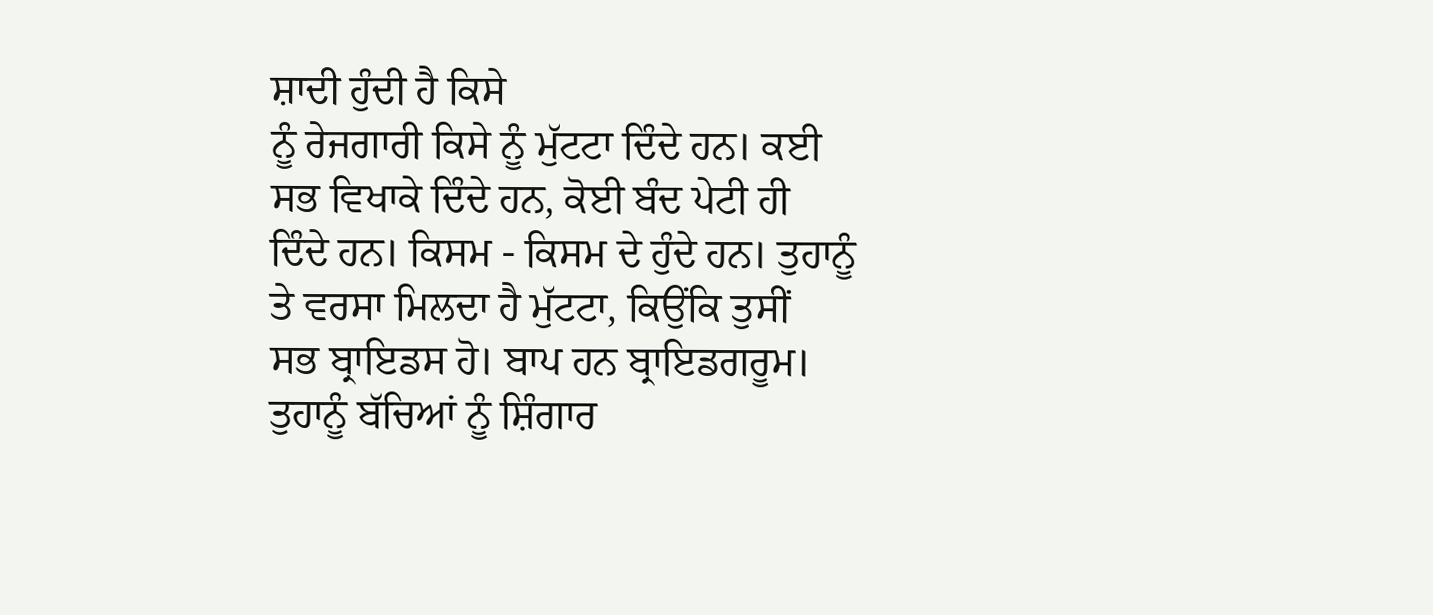ਸ਼ਾਦੀ ਹੁੰਦੀ ਹੈ ਕਿਸੇ
ਨੂੰ ਰੇਜਗਾਰੀ ਕਿਸੇ ਨੂੰ ਮੁੱਟਟਾ ਦਿੰਦੇ ਹਨ। ਕਈ ਸਭ ਵਿਖਾਕੇ ਦਿੰਦੇ ਹਨ, ਕੋਈ ਬੰਦ ਪੇਟੀ ਹੀ
ਦਿੰਦੇ ਹਨ। ਕਿਸਮ - ਕਿਸਮ ਦੇ ਹੁੰਦੇ ਹਨ। ਤੁਹਾਨੂੰ ਤੇ ਵਰਸਾ ਮਿਲਦਾ ਹੈ ਮੁੱਟਟਾ, ਕਿਉਂਕਿ ਤੁਸੀਂ
ਸਭ ਬ੍ਰਾਇਡਸ ਹੋ। ਬਾਪ ਹਨ ਬ੍ਰਾਇਡਗਰੂਮ। ਤੁਹਾਨੂੰ ਬੱਚਿਆਂ ਨੂੰ ਸ਼ਿੰਗਾਰ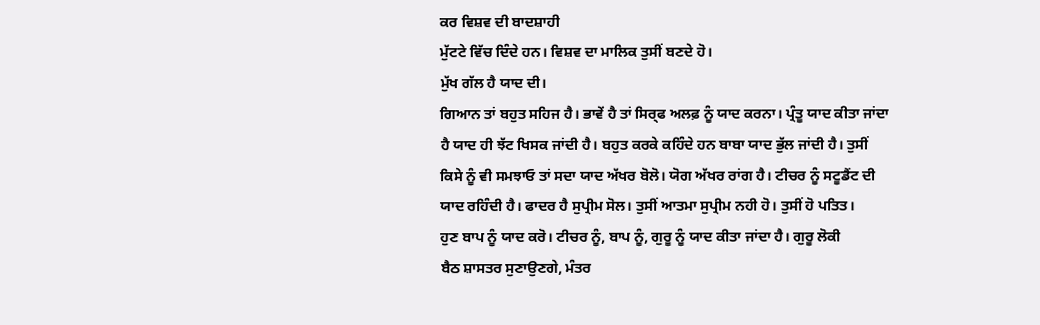ਕਰ ਵਿਸ਼ਵ ਦੀ ਬਾਦਸ਼ਾਹੀ
ਮੁੱਟਟੇ ਵਿੱਚ ਦਿੰਦੇ ਹਨ। ਵਿਸ਼ਵ ਦਾ ਮਾਲਿਕ ਤੁਸੀਂ ਬਣਦੇ ਹੋ।
ਮੁੱਖ ਗੱਲ ਹੈ ਯਾਦ ਦੀ।
ਗਿਆਨ ਤਾਂ ਬਹੁਤ ਸਹਿਜ ਹੈ। ਭਾਵੇਂ ਹੈ ਤਾਂ ਸਿਰ੍ਫ ਅਲਫ਼ ਨੂੰ ਯਾਦ ਕਰਨਾ। ਪ੍ਰੰਤੂ ਯਾਦ ਕੀਤਾ ਜਾਂਦਾ
ਹੈ ਯਾਦ ਹੀ ਝੱਟ ਖਿਸਕ ਜਾਂਦੀ ਹੈ। ਬਹੁਤ ਕਰਕੇ ਕਹਿੰਦੇ ਹਨ ਬਾਬਾ ਯਾਦ ਭੁੱਲ ਜਾਂਦੀ ਹੈ। ਤੁਸੀਂ
ਕਿਸੇ ਨੂੰ ਵੀ ਸਮਝਾਓ ਤਾਂ ਸਦਾ ਯਾਦ ਅੱਖਰ ਬੋਲੋ। ਯੋਗ ਅੱਖਰ ਰਾਂਗ ਹੈ। ਟੀਚਰ ਨੂੰ ਸਟੂਡੈਂਟ ਦੀ
ਯਾਦ ਰਹਿੰਦੀ ਹੈ। ਫਾਦਰ ਹੈ ਸੁਪ੍ਰੀਮ ਸੋਲ। ਤੁਸੀਂ ਆਤਮਾ ਸੁਪ੍ਰੀਮ ਨਹੀ ਹੋ। ਤੁਸੀਂ ਹੋ ਪਤਿਤ।
ਹੁਣ ਬਾਪ ਨੂੰ ਯਾਦ ਕਰੋ। ਟੀਚਰ ਨੂੰ, ਬਾਪ ਨੂੰ, ਗੁਰੂ ਨੂੰ ਯਾਦ ਕੀਤਾ ਜਾਂਦਾ ਹੈ। ਗੁਰੂ ਲੋਕੀ
ਬੈਠ ਸ਼ਾਸਤਰ ਸੁਣਾਉਣਗੇ, ਮੰਤਰ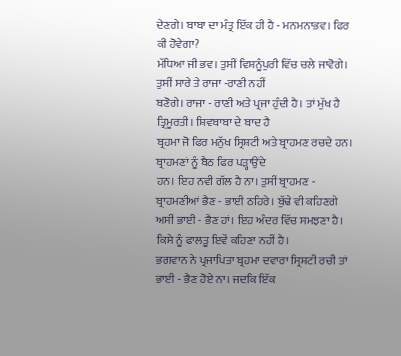ਦੇਣਗੇ। ਬਾਬਾ ਦਾ ਮੰਤ੍ਰ ਇੱਕ ਹੀ ਹੈ - ਮਨਮਨਾਭਵ। ਫਿਰ ਕੀ ਹੋਵੇਗਾ?
ਮੱਧਿਆ ਜੀ ਭਵ। ਤੁਸੀਂ ਵਿਸ਼ਨੂੰਪੁਰੀ ਵਿੱਚ ਚਲੇ ਜਾਵੋਗੇ। ਤੁਸੀਂ ਸਾਰੇ ਤੇ ਰਾਜਾ -ਰਾਣੀ ਨਹੀਂ
ਬਣੋਗੇ। ਰਾਜਾ - ਰਾਣੀ ਅਤੇ ਪ੍ਰਜਾ ਹੁੰਦੀ ਹੈ। ਤਾਂ ਮੁੱਖ ਹੈ ਤ੍ਰਿਮੂਰਤੀ। ਸ਼ਿਵਬਾਬਾ ਦੇ ਬਾਦ ਹੈ
ਬ੍ਰਹਮਾ ਜੋ ਫਿਰ ਮਨੁੱਖ ਸ੍ਰਿਸ਼ਟੀ ਅਤੇ ਬ੍ਰਾਹਮਣ ਰਚਦੇ ਹਨ। ਬ੍ਰਾਹਮਣਾਂ ਨੂੰ ਬੈਠ ਫਿਰ ਪੜ੍ਹਾਉਂਦੇ
ਹਨ। ਇਹ ਨਵੀ ਗੱਲ ਹੈ ਨਾ। ਤੁਸੀਂ ਬ੍ਰਾਹਮਣ - ਬ੍ਰਾਹਮਣੀਆਂ ਭੈਣ - ਭਾਈ ਠਹਿਰੇ। ਬੁੱਢੇ ਵੀ ਕਹਿਣਗੇ
ਅਸੀਂ ਭਾਈ - ਭੈਣ ਹਾਂ। ਇਹ ਅੰਦਰ ਵਿੱਚ ਸਮਝਣਾ ਹੈ। ਕਿਸੇ ਨੂੰ ਫਾਲਤੂ ਇਵੇਂ ਕਹਿਣਾ ਨਹੀਂ ਹੈ।
ਭਗਵਾਨ ਨੇ ਪ੍ਰਜਾਪਿਤਾ ਬ੍ਰਹਮਾ ਦਵਾਰਾ ਸ੍ਰਿਸ਼ਟੀ ਰਚੀ ਤਾਂ ਭਾਈ - ਭੈਣ ਹੋਏ ਨਾ। ਜਦਕਿ ਇੱਕ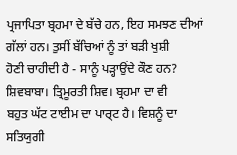ਪ੍ਰਜਾਪਿਤਾ ਬ੍ਰਹਮਾ ਦੇ ਬੱਚੇ ਹਨ, ਇਹ ਸਮਝਣ ਦੀਆਂ ਗੱਲਾਂ ਹਨ। ਤੁਸੀਂ ਬੱਚਿਆਂ ਨੂੰ ਤਾਂ ਬੜੀ ਖੁਸ਼ੀ
ਹੋਣੀ ਚਾਹੀਦੀ ਹੈ - ਸਾਨੂੰ ਪੜ੍ਹਾਉਂਦੇ ਕੌਣ ਹਨ? ਸ਼ਿਵਬਾਬਾ। ਤ੍ਰਿਮੂਰਤੀ ਸ਼ਿਵ। ਬ੍ਰਹਮਾ ਦਾ ਵੀ
ਬਹੁਤ ਘੱਟ ਟਾਈਮ ਦਾ ਪਾਰ੍ਟ ਹੈ। ਵਿਸ਼ਨੂੰ ਦਾ ਸਤਿਯੁਗੀ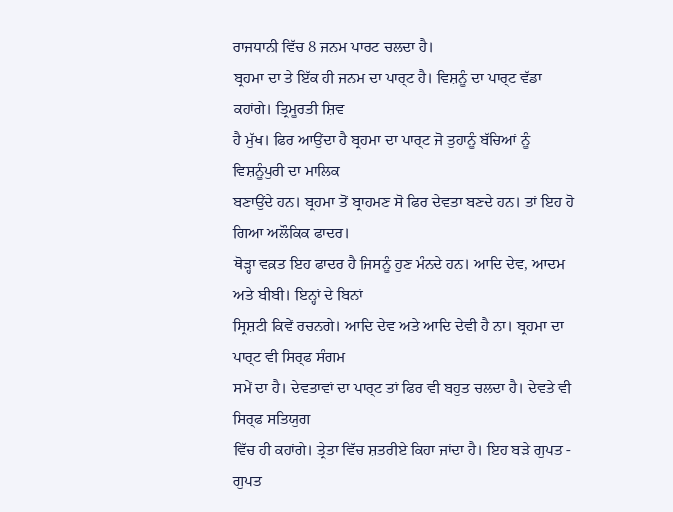ਰਾਜਧਾਨੀ ਵਿੱਚ 8 ਜਨਮ ਪਾਰਟ ਚਲਦਾ ਹੈ।
ਬ੍ਰਹਮਾ ਦਾ ਤੇ ਇੱਕ ਹੀ ਜਨਮ ਦਾ ਪਾਰ੍ਟ ਹੈ। ਵਿਸ਼ਨੂੰ ਦਾ ਪਾਰ੍ਟ ਵੱਡਾ ਕਹਾਂਗੇ। ਤ੍ਰਿਮੂਰਤੀ ਸ਼ਿਵ
ਹੈ ਮੁੱਖ। ਫਿਰ ਆਉਂਦਾ ਹੈ ਬ੍ਰਹਮਾ ਦਾ ਪਾਰ੍ਟ ਜੋ ਤੁਹਾਨੂੰ ਬੱਚਿਆਂ ਨੂੰ ਵਿਸ਼ਨੂੰਪੁਰੀ ਦਾ ਮਾਲਿਕ
ਬਣਾਉਂਦੇ ਹਨ। ਬ੍ਰਹਮਾ ਤੋਂ ਬ੍ਰਾਹਮਣ ਸੋ ਫਿਰ ਦੇਵਤਾ ਬਣਦੇ ਹਨ। ਤਾਂ ਇਹ ਹੋ ਗਿਆ ਅਲੌਕਿਕ ਫਾਦਰ।
ਥੋੜ੍ਹਾ ਵਕ਼ਤ ਇਹ ਫਾਦਰ ਹੈ ਜਿਸਨੂੰ ਹੁਣ ਮੰਨਦੇ ਹਨ। ਆਦਿ ਦੇਵ, ਆਦਮ ਅਤੇ ਬੀਬੀ। ਇਨ੍ਹਾਂ ਦੇ ਬਿਨਾਂ
ਸ੍ਰਿਸ਼ਟੀ ਕਿਵੇਂ ਰਚਨਗੇ। ਆਦਿ ਦੇਵ ਅਤੇ ਆਦਿ ਦੇਵੀ ਹੈ ਨਾ। ਬ੍ਰਹਮਾ ਦਾ ਪਾਰ੍ਟ ਵੀ ਸਿਰ੍ਫ ਸੰਗਮ
ਸਮੇਂ ਦਾ ਹੈ। ਦੇਵਤਾਵਾਂ ਦਾ ਪਾਰ੍ਟ ਤਾਂ ਫਿਰ ਵੀ ਬਹੁਤ ਚਲਦਾ ਹੈ। ਦੇਵਤੇ ਵੀ ਸਿਰ੍ਫ ਸਤਿਯੁਗ
ਵਿੱਚ ਹੀ ਕਹਾਂਗੇ। ਤ੍ਰੇਤਾ ਵਿੱਚ ਸ਼ਤਰੀਏ ਕਿਹਾ ਜਾਂਦਾ ਹੈ। ਇਹ ਬੜੇ ਗੁਪਤ - ਗੁਪਤ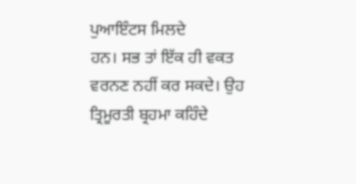ਪੁਆਇੰਟਸ ਮਿਲਦੇ
ਹਨ। ਸਭ ਤਾਂ ਇੱਕ ਹੀ ਵਕਤ ਵਰਨਣ ਨਹੀਂ ਕਰ ਸਕਦੇ। ਉਹ ਤ੍ਰਿਮੂਰਤੀ ਬ੍ਰਹਮਾ ਕਹਿੰਦੇ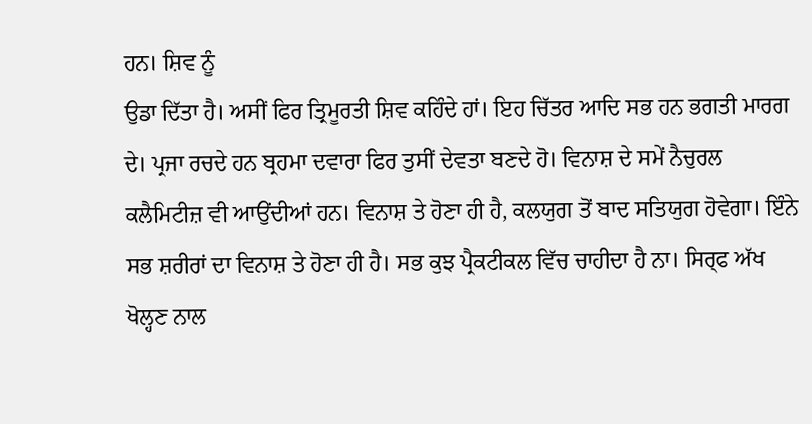ਹਨ। ਸ਼ਿਵ ਨੂੰ
ਉਡਾ ਦਿੱਤਾ ਹੈ। ਅਸੀਂ ਫਿਰ ਤ੍ਰਿਮੂਰਤੀ ਸ਼ਿਵ ਕਹਿੰਦੇ ਹਾਂ। ਇਹ ਚਿੱਤਰ ਆਦਿ ਸਭ ਹਨ ਭਗਤੀ ਮਾਰਗ
ਦੇ। ਪ੍ਰਜਾ ਰਚਦੇ ਹਨ ਬ੍ਰਹਮਾ ਦਵਾਰਾ ਫਿਰ ਤੁਸੀਂ ਦੇਵਤਾ ਬਣਦੇ ਹੋ। ਵਿਨਾਸ਼ ਦੇ ਸਮੇਂ ਨੈਚੁਰਲ
ਕਲੈਮਿਟੀਜ਼ ਵੀ ਆਉਂਦੀਆਂ ਹਨ। ਵਿਨਾਸ਼ ਤੇ ਹੋਣਾ ਹੀ ਹੈ, ਕਲਯੁਗ ਤੋਂ ਬਾਦ ਸਤਿਯੁਗ ਹੋਵੇਗਾ। ਇੰਨੇ
ਸਭ ਸ਼ਰੀਰਾਂ ਦਾ ਵਿਨਾਸ਼ ਤੇ ਹੋਣਾ ਹੀ ਹੈ। ਸਭ ਕੁਝ ਪ੍ਰੈਕਟੀਕਲ ਵਿੱਚ ਚਾਹੀਦਾ ਹੈ ਨਾ। ਸਿਰ੍ਫ ਅੱਖ
ਖੋਲ੍ਹਣ ਨਾਲ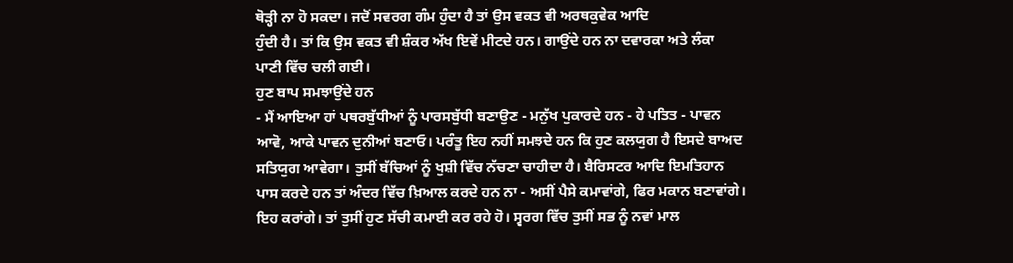ਥੋੜ੍ਹੀ ਨਾ ਹੋ ਸਕਦਾ। ਜਦੋਂ ਸਵਰਗ ਗੰਮ ਹੁੰਦਾ ਹੈ ਤਾਂ ਉਸ ਵਕਤ ਵੀ ਅਰਥਕੁਵੇਕ ਆਦਿ
ਹੁੰਦੀ ਹੈ। ਤਾਂ ਕਿ ਉਸ ਵਕਤ ਵੀ ਸ਼ੰਕਰ ਅੱਖ ਇਵੇਂ ਮੀਟਦੇ ਹਨ। ਗਾਉਂਦੇ ਹਨ ਨਾ ਦਵਾਰਕਾ ਅਤੇ ਲੰਕਾ
ਪਾਣੀ ਵਿੱਚ ਚਲੀ ਗਈ।
ਹੁਣ ਬਾਪ ਸਮਝਾਉਂਦੇ ਹਨ
- ਮੈਂ ਆਇਆ ਹਾਂ ਪਥਰਬੁੱਧੀਆਂ ਨੂੰ ਪਾਰਸਬੁੱਧੀ ਬਣਾਉਣ - ਮਨੁੱਖ ਪੁਕਾਰਦੇ ਹਨ - ਹੇ ਪਤਿਤ - ਪਾਵਨ
ਆਵੋ, ਆਕੇ ਪਾਵਨ ਦੁਨੀਆਂ ਬਣਾਓ। ਪਰੰਤੂ ਇਹ ਨਹੀਂ ਸਮਝਦੇ ਹਨ ਕਿ ਹੁਣ ਕਲਯੁਗ ਹੈ ਇਸਦੇ ਬਾਅਦ
ਸਤਿਯੁਗ ਆਵੇਗਾ। ਤੁਸੀਂ ਬੱਚਿਆਂ ਨੂੰ ਖੁਸ਼ੀ ਵਿੱਚ ਨੱਚਣਾ ਚਾਹੀਦਾ ਹੈ। ਬੈਰਿਸਟਰ ਆਦਿ ਇਮਤਿਹਾਨ
ਪਾਸ ਕਰਦੇ ਹਨ ਤਾਂ ਅੰਦਰ ਵਿੱਚ ਖ਼ਿਆਲ ਕਰਦੇ ਹਨ ਨਾ - ਅਸੀਂ ਪੈਸੇ ਕਮਾਵਾਂਗੇ, ਫਿਰ ਮਕਾਨ ਬਣਾਵਾਂਗੇ।
ਇਹ ਕਰਾਂਗੇ। ਤਾਂ ਤੁਸੀਂ ਹੁਣ ਸੱਚੀ ਕਮਾਈ ਕਰ ਰਹੇ ਹੋ। ਸ੍ਵਰਗ ਵਿੱਚ ਤੁਸੀਂ ਸਭ ਨੂੰ ਨਵਾਂ ਮਾਲ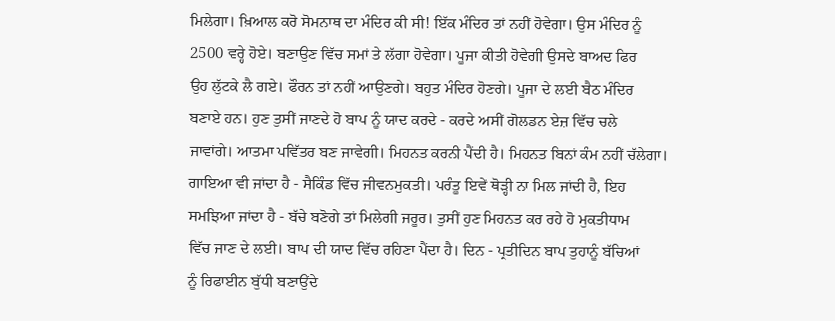ਮਿਲੇਗਾ। ਖ਼ਿਆਲ ਕਰੋ ਸੋਮਨਾਥ ਦਾ ਮੰਦਿਰ ਕੀ ਸੀ! ਇੱਕ ਮੰਦਿਰ ਤਾਂ ਨਹੀਂ ਹੋਵੇਗਾ। ਉਸ ਮੰਦਿਰ ਨੂੰ
2500 ਵਰ੍ਹੇ ਹੋਏ। ਬਣਾਉਣ ਵਿੱਚ ਸਮਾਂ ਤੇ ਲੱਗਾ ਹੋਵੇਗਾ। ਪੂਜਾ ਕੀਤੀ ਹੋਵੇਗੀ ਉਸਦੇ ਬਾਅਦ ਫਿਰ
ਉਹ ਲੁੱਟਕੇ ਲੈ ਗਏ। ਫੌਰਨ ਤਾਂ ਨਹੀਂ ਆਉਣਗੇ। ਬਹੁਤ ਮੰਦਿਰ ਹੋਣਗੇ। ਪੂਜਾ ਦੇ ਲਈ ਬੈਠ ਮੰਦਿਰ
ਬਣਾਏ ਹਨ। ਹੁਣ ਤੁਸੀਂ ਜਾਣਦੇ ਹੋ ਬਾਪ ਨੂੰ ਯਾਦ ਕਰਦੇ - ਕਰਦੇ ਅਸੀਂ ਗੋਲਡਨ ਏਜ਼ ਵਿੱਚ ਚਲੇ
ਜਾਵਾਂਗੇ। ਆਤਮਾ ਪਵਿੱਤਰ ਬਣ ਜਾਵੇਗੀ। ਮਿਹਨਤ ਕਰਨੀ ਪੈਂਦੀ ਹੈ। ਮਿਹਨਤ ਬਿਨਾਂ ਕੰਮ ਨਹੀਂ ਚੱਲੇਗਾ।
ਗਾਇਆ ਵੀ ਜਾਂਦਾ ਹੈ - ਸੈਕਿੰਡ ਵਿੱਚ ਜੀਵਨਮੁਕਤੀ। ਪਰੰਤੂ ਇਵੇਂ ਥੋੜ੍ਹੀ ਨਾ ਮਿਲ ਜਾਂਦੀ ਹੈ, ਇਹ
ਸਮਝਿਆ ਜਾਂਦਾ ਹੈ - ਬੱਚੇ ਬਣੋਗੇ ਤਾਂ ਮਿਲੇਗੀ ਜਰੂਰ। ਤੁਸੀਂ ਹੁਣ ਮਿਹਨਤ ਕਰ ਰਹੇ ਹੋ ਮੁਕਤੀਧਾਮ
ਵਿੱਚ ਜਾਣ ਦੇ ਲਈ। ਬਾਪ ਦੀ ਯਾਦ ਵਿੱਚ ਰਹਿਣਾ ਪੈਂਦਾ ਹੈ। ਦਿਨ - ਪ੍ਰਤੀਦਿਨ ਬਾਪ ਤੁਹਾਨੂੰ ਬੱਚਿਆਂ
ਨੂੰ ਰਿਫਾਈਨ ਬੁੱਧੀ ਬਣਾਉਂਦੇ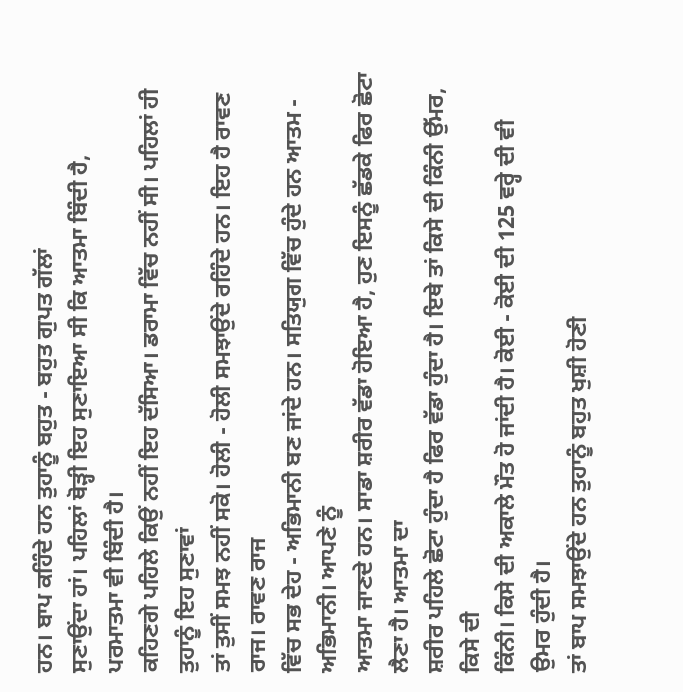ਹਨ। ਬਾਪ ਕਹਿੰਦੇ ਹਨ ਤੁਹਾਨੂੰ ਬਹੁਤ - ਬਹੁਤ ਗੁਪਤ ਗੱਲਾਂ
ਸੁਣਾਉਂਦਾ ਹਾਂ। ਪਹਿਲਾਂ ਥੋੜ੍ਹੀ ਇਹ ਸੁਣਾਇਆ ਸੀ ਕਿ ਆਤਮਾ ਬਿੰਦੀ ਹੈ, ਪਰਮਾਤਮਾ ਵੀ ਬਿੰਦੀ ਹੈ।
ਕਹਿਣਗੇ ਪਹਿਲੇ ਕਿਉਂ ਨਹੀਂ ਇਹ ਦੱਸਿਆ। ਡਰਾਮਾ ਵਿੱਚ ਨਹੀਂ ਸੀ। ਪਹਿਲਾਂ ਹੀ ਤੁਹਾਨੂੰ ਇਹ ਸੁਣਾਵਾਂ
ਤਾਂ ਤੁਸੀਂ ਸਮਝ ਨਹੀਂ ਸਕੋ। ਹੋਲੀ - ਹੋਲੀ ਸਮਝਾਉਂਦੇ ਰਹਿੰਦੇ ਹਨ। ਇਹ ਹੈ ਰਾਵਣ ਰਾਜ। ਰਾਵਣ ਰਾਜ
ਵਿੱਚ ਸਭ ਦੇਹ - ਅਭਿਮਾਨੀ ਬਣ ਜਾਂਦੇ ਹਨ। ਸਤਿਯੁਗ ਵਿੱਚ ਹੁੰਦੇ ਹਨ ਆਤਮ - ਅਭਿਮਾਨੀ। ਆਪਣੇ ਨੂੰ
ਆਤਮਾ ਜਾਣਦੇ ਹਨ। ਸਾਡਾ ਸ਼ਰੀਰ ਵੱਡਾ ਹੋਇਆ ਹੈ, ਹੁਣ ਇਸਨੂੰ ਛੱਡਕੇ ਫਿਰ ਛੋਟਾ ਲੈਣਾ ਹੈ। ਆਤਮਾ ਦਾ
ਸ਼ਰੀਰ ਪਹਿਲੇ ਛੋਟਾ ਹੁੰਦਾ ਹੈ ਫਿਰ ਵੱਡਾ ਹੁੰਦਾ ਹੈ। ਇਥੇ ਤਾਂ ਕਿਸੇ ਦੀ ਕਿੰਨੀ ਉੱਮਰ, ਕਿਸੇ ਦੀ
ਕਿੰਨੀ। ਕਿਸੇ ਦੀ ਅਕਾਲੇ ਮੌਤ ਹੋ ਜਾਂਦੀ ਹੈ। ਕੋਈ - ਕੋਈ ਦੀ 125 ਵਰ੍ਹੇ ਦੀ ਵੀ ਉਮਰ ਹੁੰਦੀ ਹੈ।
ਤਾਂ ਬਾਪ ਸਮਝਾਉਂਦੇ ਹਨ ਤੁਹਾਨੂੰ ਬਹੁਤ ਖੁਸ਼ੀ ਹੋਣੀ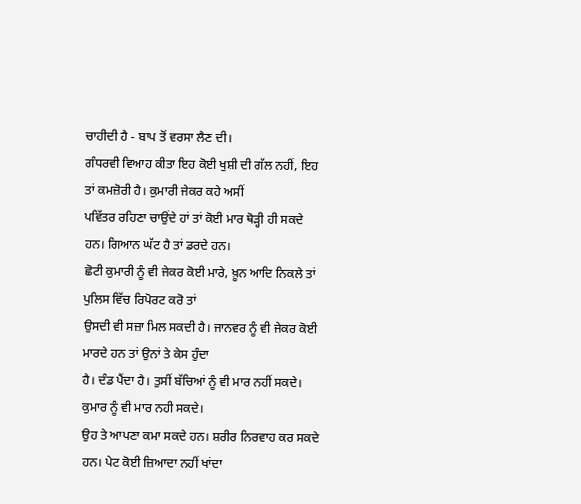ਚਾਹੀਦੀ ਹੈ - ਬਾਪ ਤੋਂ ਵਰਸਾ ਲੈਣ ਦੀ।
ਗੰਧਰਵੀ ਵਿਆਹ ਕੀਤਾ ਇਹ ਕੋਈ ਖੁਸ਼ੀ ਦੀ ਗੱਲ ਨਹੀਂ, ਇਹ ਤਾਂ ਕਮਜ਼ੋਰੀ ਹੈ। ਕੁਮਾਰੀ ਜੇਕਰ ਕਹੇ ਅਸੀਂ
ਪਵਿੱਤਰ ਰਹਿਣਾ ਚਾਉਂਦੇ ਹਾਂ ਤਾਂ ਕੋਈ ਮਾਰ ਥੋੜ੍ਹੀ ਹੀ ਸਕਦੇ ਹਨ। ਗਿਆਨ ਘੱਟ ਹੈ ਤਾਂ ਡਰਦੇ ਹਨ।
ਛੋਟੀ ਕੁਮਾਰੀ ਨੂੰ ਵੀ ਜੇਕਰ ਕੋਈ ਮਾਰੇ, ਖ਼ੂਨ ਆਦਿ ਨਿਕਲੇ ਤਾਂ ਪੁਲਿਸ ਵਿੱਚ ਰਿਪੋਰਟ ਕਰੋ ਤਾਂ
ਉਸਦੀ ਵੀ ਸਜ਼ਾ ਮਿਲ ਸਕਦੀ ਹੈ। ਜਾਨਵਰ ਨੂੰ ਵੀ ਜੇਕਰ ਕੋਈ ਮਾਰਦੇ ਹਨ ਤਾਂ ਉਨਾਂ ਤੇ ਕੇਸ ਹੁੰਦਾ
ਹੈ। ਦੰਡ ਪੈਂਦਾ ਹੈ। ਤੁਸੀਂ ਬੱਚਿਆਂ ਨੂੰ ਵੀ ਮਾਰ ਨਹੀਂ ਸਕਦੇ। ਕੁਮਾਰ ਨੂੰ ਵੀ ਮਾਰ ਨਹੀ ਸਕਦੇ।
ਉਹ ਤੇ ਆਪਣਾ ਕਮਾ ਸਕਦੇ ਹਨ। ਸ਼ਰੀਰ ਨਿਰਵਾਹ ਕਰ ਸਕਦੇ ਹਨ। ਪੇਟ ਕੋਈ ਜ਼ਿਆਦਾ ਨਹੀਂ ਖਾਂਦਾ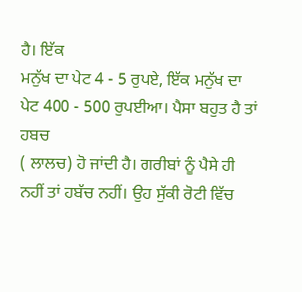ਹੈ। ਇੱਕ
ਮਨੁੱਖ ਦਾ ਪੇਟ 4 - 5 ਰੁਪਏ, ਇੱਕ ਮਨੁੱਖ ਦਾ ਪੇਟ 400 - 500 ਰੁਪਈਆ। ਪੈਸਾ ਬਹੁਤ ਹੈ ਤਾਂ ਹਬਚ
( ਲਾਲਚ) ਹੋ ਜਾਂਦੀ ਹੈ। ਗਰੀਬਾਂ ਨੂੰ ਪੈਸੇ ਹੀ ਨਹੀਂ ਤਾਂ ਹਬੱਚ ਨਹੀਂ। ਉਹ ਸੁੱਕੀ ਰੋਟੀ ਵਿੱਚ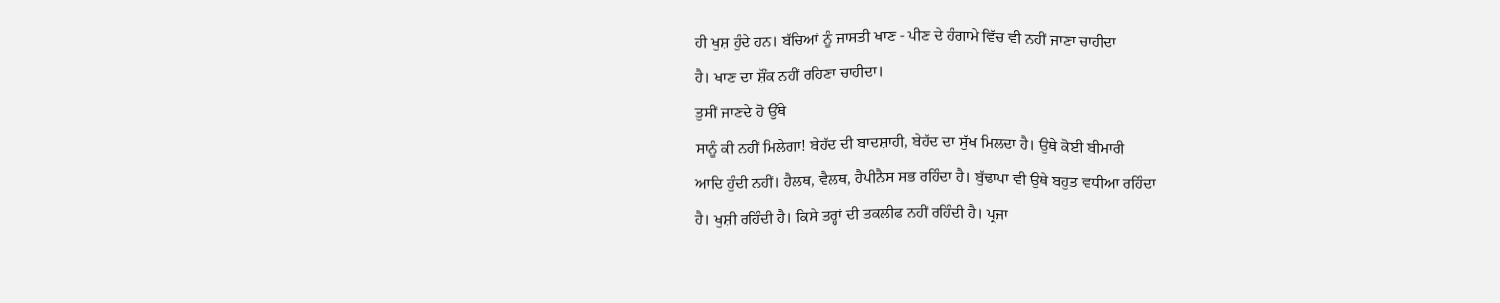ਹੀ ਖੁਸ਼ ਹੁੰਦੇ ਹਨ। ਬੱਚਿਆਂ ਨੂੰ ਜਾਸਤੀ ਖਾਣ - ਪੀਣ ਦੇ ਹੰਗਾਮੇ ਵਿੱਚ ਵੀ ਨਹੀਂ ਜਾਣਾ ਚਾਹੀਦਾ
ਹੈ। ਖਾਣ ਦਾ ਸ਼ੌਂਕ ਨਹੀਂ ਰਹਿਣਾ ਚਾਹੀਦਾ।
ਤੁਸੀਂ ਜਾਣਦੇ ਹੋ ਉੱਥੇ
ਸਾਨੂੰ ਕੀ ਨਹੀਂ ਮਿਲੇਗਾ! ਬੇਹੱਦ ਦੀ ਬਾਦਸ਼ਾਹੀ, ਬੇਹੱਦ ਦਾ ਸੁੱਖ ਮਿਲਦਾ ਹੈ। ਉਥੇ ਕੋਈ ਬੀਮਾਰੀ
ਆਦਿ ਹੁੰਦੀ ਨਹੀਂ। ਹੈਲਥ, ਵੈਲਥ, ਹੈਪੀਨੈਸ ਸਭ ਰਹਿੰਦਾ ਹੈ। ਬੁੱਢਾਪਾ ਵੀ ਉਥੇ ਬਹੁਤ ਵਧੀਆ ਰਹਿੰਦਾ
ਹੈ। ਖੁਸ਼ੀ ਰਹਿੰਦੀ ਹੈ। ਕਿਸੇ ਤਰ੍ਹਾਂ ਦੀ ਤਕਲੀਫ ਨਹੀਂ ਰਹਿੰਦੀ ਹੈ। ਪ੍ਰਜਾ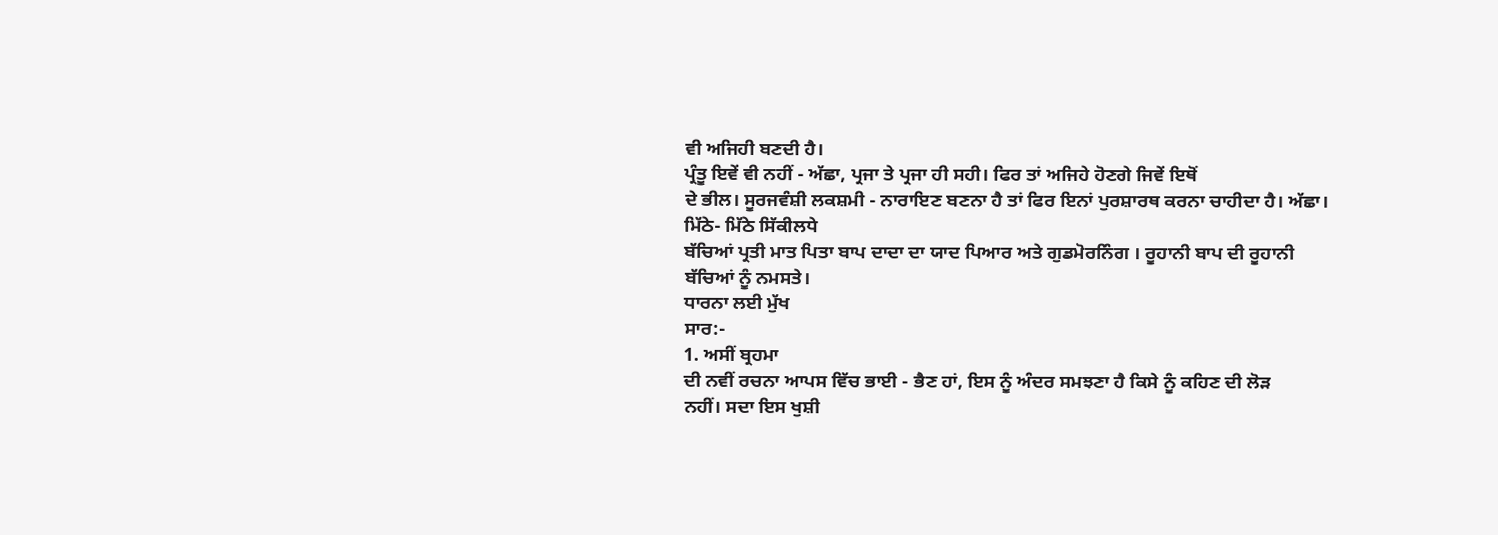ਵੀ ਅਜਿਹੀ ਬਣਦੀ ਹੈ।
ਪ੍ਰੰਤੂ ਇਵੇਂ ਵੀ ਨਹੀਂ - ਅੱਛਾ, ਪ੍ਰਜਾ ਤੇ ਪ੍ਰਜਾ ਹੀ ਸਹੀ। ਫਿਰ ਤਾਂ ਅਜਿਹੇ ਹੋਣਗੇ ਜਿਵੇਂ ਇਥੋਂ
ਦੇ ਭੀਲ। ਸੂਰਜਵੰਸ਼ੀ ਲਕਸ਼ਮੀ - ਨਾਰਾਇਣ ਬਣਨਾ ਹੈ ਤਾਂ ਫਿਰ ਇਨਾਂ ਪੁਰਸ਼ਾਰਥ ਕਰਨਾ ਚਾਹੀਦਾ ਹੈ। ਅੱਛਾ।
ਮਿੱਠੇ- ਮਿੱਠੇ ਸਿੱਕੀਲਧੇ
ਬੱਚਿਆਂ ਪ੍ਰਤੀ ਮਾਤ ਪਿਤਾ ਬਾਪ ਦਾਦਾ ਦਾ ਯਾਦ ਪਿਆਰ ਅਤੇ ਗੁਡਮੋਰਨਿੰਗ । ਰੂਹਾਨੀ ਬਾਪ ਦੀ ਰੂਹਾਨੀ
ਬੱਚਿਆਂ ਨੂੰ ਨਮਸਤੇ।
ਧਾਰਨਾ ਲਈ ਮੁੱਖ
ਸਾਰ:-
1. ਅਸੀਂ ਬ੍ਰਹਮਾ
ਦੀ ਨਵੀਂ ਰਚਨਾ ਆਪਸ ਵਿੱਚ ਭਾਈ - ਭੈਣ ਹਾਂ, ਇਸ ਨੂੰ ਅੰਦਰ ਸਮਝਣਾ ਹੈ ਕਿਸੇ ਨੂੰ ਕਹਿਣ ਦੀ ਲੋੜ
ਨਹੀਂ। ਸਦਾ ਇਸ ਖੁਸ਼ੀ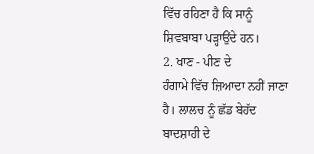ਵਿੱਚ ਰਹਿਣਾ ਹੈ ਕਿ ਸਾਨੂੰ ਸ਼ਿਵਬਾਬਾ ਪੜ੍ਹਾਉਂਦੇ ਹਨ।
2. ਖਾਣ - ਪੀਣ ਦੇ
ਹੰਗਾਮੇ ਵਿੱਚ ਜ਼ਿਆਦਾ ਨਹੀਂ ਜਾਣਾ ਹੈ। ਲਾਲਚ ਨੂੰ ਛੱਡ ਬੇਹੱਦ ਬਾਦਸ਼ਾਹੀ ਦੇ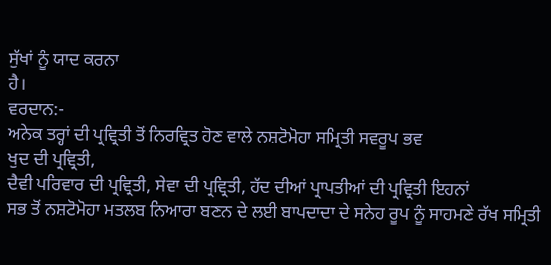ਸੁੱਖਾਂ ਨੂੰ ਯਾਦ ਕਰਨਾ
ਹੈ।
ਵਰਦਾਨ:-
ਅਨੇਕ ਤਰ੍ਹਾਂ ਦੀ ਪ੍ਰਵ੍ਰਿਤੀ ਤੋਂ ਨਿਰਵ੍ਰਿਤ ਹੋਣ ਵਾਲੇ ਨਸ਼ਟੋਮੋਹਾ ਸਮ੍ਰਿਤੀ ਸਵਰੂਪ ਭਵ
ਖੁਦ ਦੀ ਪ੍ਰਵ੍ਰਿਤੀ,
ਦੈਵੀ ਪਰਿਵਾਰ ਦੀ ਪ੍ਰਵ੍ਰਿਤੀ, ਸੇਵਾ ਦੀ ਪ੍ਰਵ੍ਰਿਤੀ, ਹੱਦ ਦੀਆਂ ਪ੍ਰਾਪਤੀਆਂ ਦੀ ਪ੍ਰਵ੍ਰਿਤੀ ਇਹਨਾਂ
ਸਭ ਤੋਂ ਨਸ਼ਟੋਮੋਹਾ ਮਤਲਬ ਨਿਆਰਾ ਬਣਨ ਦੇ ਲਈ ਬਾਪਦਾਦਾ ਦੇ ਸਨੇਹ ਰੂਪ ਨੂੰ ਸਾਹਮਣੇ ਰੱਖ ਸਮ੍ਰਿਤੀ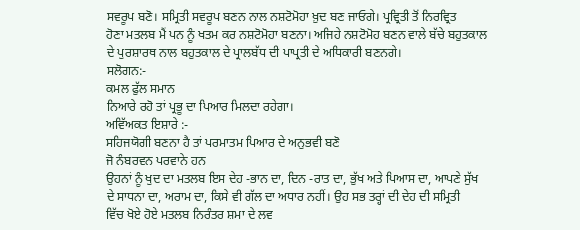ਸਵਰੂਪ ਬਣੋ। ਸਮ੍ਰਿਤੀ ਸਵਰੂਪ ਬਣਨ ਨਾਲ ਨਸ਼ਟੋਮੋਹਾ ਖ਼ੁਦ ਬਣ ਜਾਓਗੇ। ਪ੍ਰਵ੍ਰਿਤੀ ਤੋਂ ਨਿਰਵ੍ਰਿਤ
ਹੋਣਾ ਮਤਲਬ ਮੈਂ ਪਨ ਨੂੰ ਖਤਮ ਕਰ ਨਸ਼ਟੋਮੋਹਾ ਬਣਨਾ। ਅਜਿਹੇ ਨਸ਼ਟੋਮੋਹ ਬਣਨ ਵਾਲੇ ਬੱਚੇ ਬਹੁਤਕਾਲ
ਦੇ ਪੁਰਸ਼ਾਰਥ ਨਾਲ ਬਹੁਤਕਾਲ ਦੇ ਪ੍ਰਾਲਬੱਧ ਦੀ ਪਾਪ੍ਰਤੀ ਦੇ ਅਧਿਕਾਰੀ ਬਣਨਗੇ।
ਸਲੋਗਨ:-
ਕਮਲ ਫੁੱਲ ਸਮਾਨ
ਨਿਆਰੇ ਰਹੋ ਤਾਂ ਪ੍ਰਭੂ ਦਾ ਪਿਆਰ ਮਿਲਦਾ ਰਹੇਗਾ।
ਅਵਿੱਅਕਤ ਇਸ਼ਾਰੇ :-
ਸਹਿਜਯੋਗੀ ਬਣਨਾ ਹੈ ਤਾਂ ਪਰਮਾਤਮ ਪਿਆਰ ਦੇ ਅਨੁਭਵੀ ਬਣੋ
ਜੋ ਨੰਬਰਵਨ ਪਰਵਾਨੇ ਹਨ
ਉਹਨਾਂ ਨੂੰ ਖੁਦ ਦਾ ਮਤਲਬ ਇਸ ਦੇਹ -ਭਾਨ ਦਾ, ਦਿਨ -ਰਾਤ ਦਾ, ਭੁੱਖ ਅਤੇ ਪਿਆਸ ਦਾ, ਆਪਣੇ ਸੁੱਖ
ਦੇ ਸਾਧਨਾ ਦਾ, ਅਰਾਮ ਦਾ, ਕਿਸੇ ਵੀ ਗੱਲ ਦਾ ਅਧਾਰ ਨਹੀਂ। ਉਹ ਸਭ ਤਰ੍ਹਾਂ ਦੀ ਦੇਹ ਦੀ ਸਮ੍ਰਿਤੀ
ਵਿੱਚ ਖੋਏ ਹੋਏ ਮਤਲਬ ਨਿਰੰਤਰ ਸ਼ਮਾ ਦੇ ਲਵ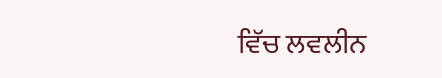ਵਿੱਚ ਲਵਲੀਨ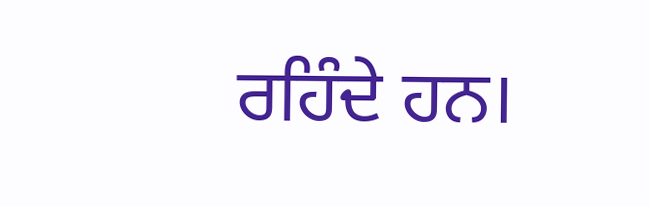ਰਹਿੰਦੇ ਹਨ।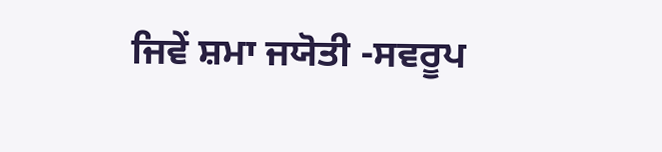ਜਿਵੇਂ ਸ਼ਮਾ ਜਯੋਤੀ -ਸਵਰੂਪ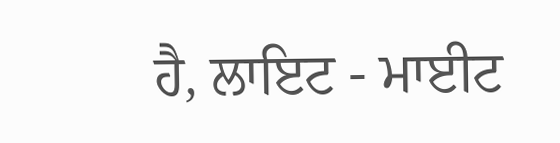ਹੈ, ਲਾਇਟ - ਮਾਈਟ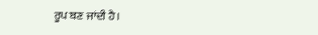ਰੂਪ ਬਣ ਜਾਂਦੀ ਹੈ।